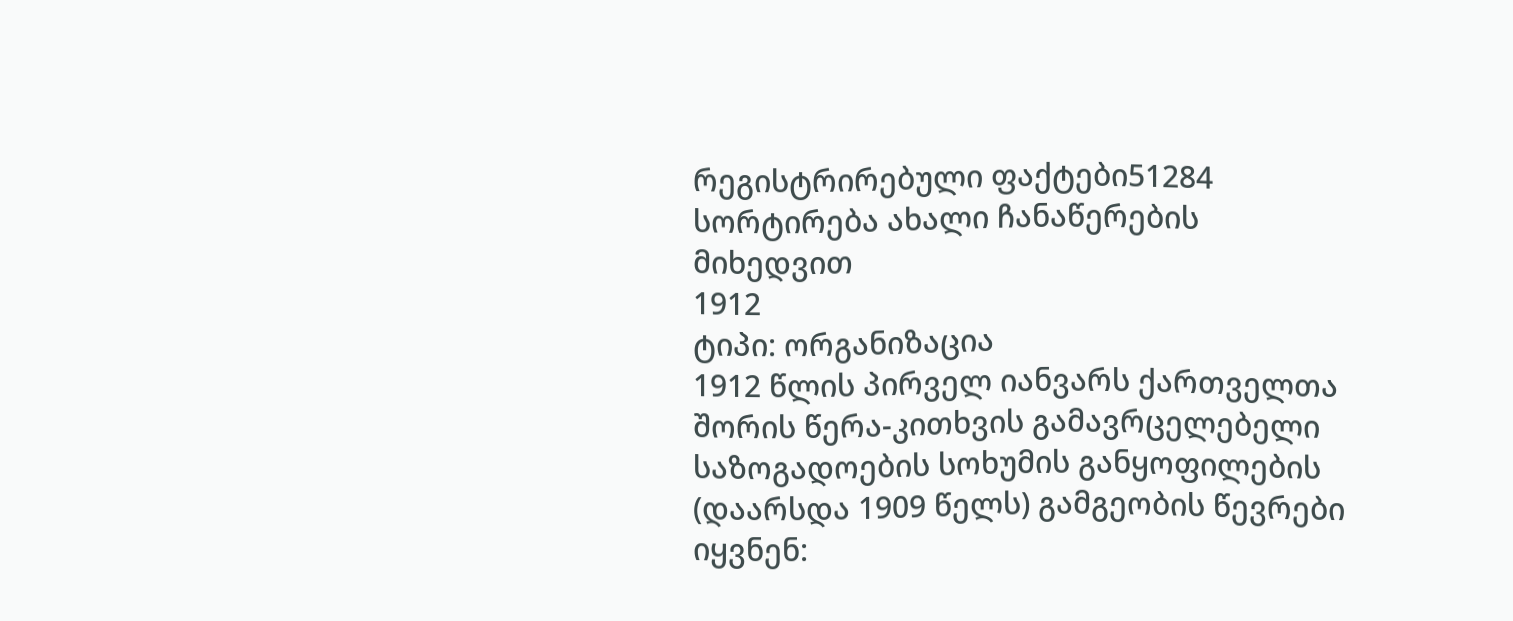რეგისტრირებული ფაქტები51284
სორტირება ახალი ჩანაწერების მიხედვით
1912
ტიპი: ორგანიზაცია
1912 წლის პირველ იანვარს ქართველთა შორის წერა-კითხვის გამავრცელებელი საზოგადოების სოხუმის განყოფილების (დაარსდა 1909 წელს) გამგეობის წევრები იყვნენ: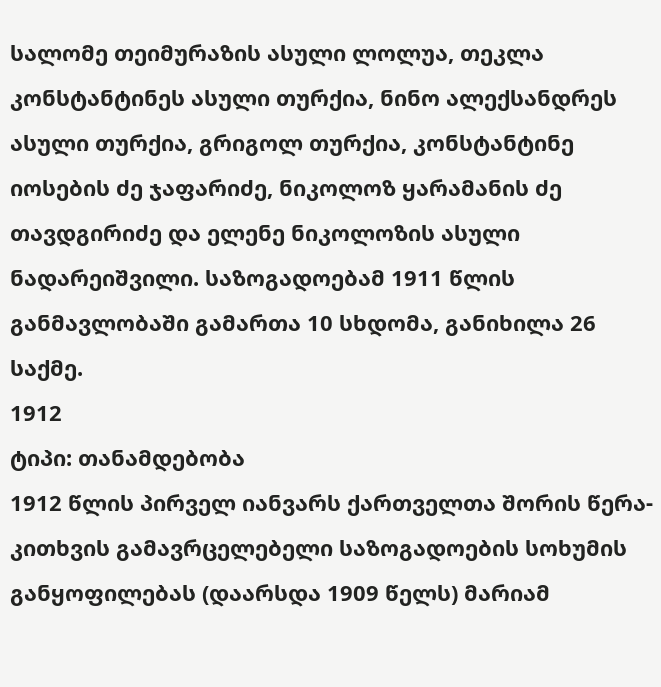სალომე თეიმურაზის ასული ლოლუა, თეკლა კონსტანტინეს ასული თურქია, ნინო ალექსანდრეს ასული თურქია, გრიგოლ თურქია, კონსტანტინე იოსების ძე ჯაფარიძე, ნიკოლოზ ყარამანის ძე თავდგირიძე და ელენე ნიკოლოზის ასული ნადარეიშვილი. საზოგადოებამ 1911 წლის განმავლობაში გამართა 10 სხდომა, განიხილა 26 საქმე.
1912
ტიპი: თანამდებობა
1912 წლის პირველ იანვარს ქართველთა შორის წერა-კითხვის გამავრცელებელი საზოგადოების სოხუმის განყოფილებას (დაარსდა 1909 წელს) მარიამ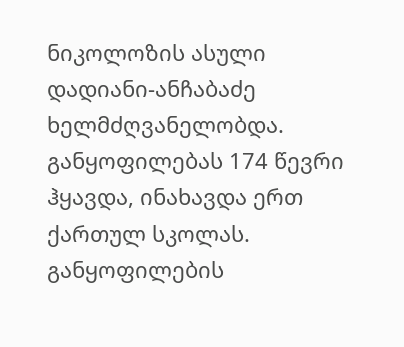ნიკოლოზის ასული დადიანი-ანჩაბაძე ხელმძღვანელობდა. განყოფილებას 174 წევრი ჰყავდა, ინახავდა ერთ ქართულ სკოლას. განყოფილების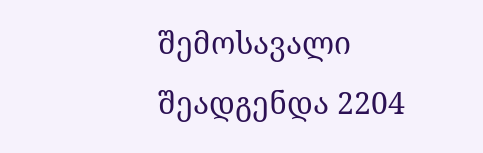შემოსავალი შეადგენდა 2204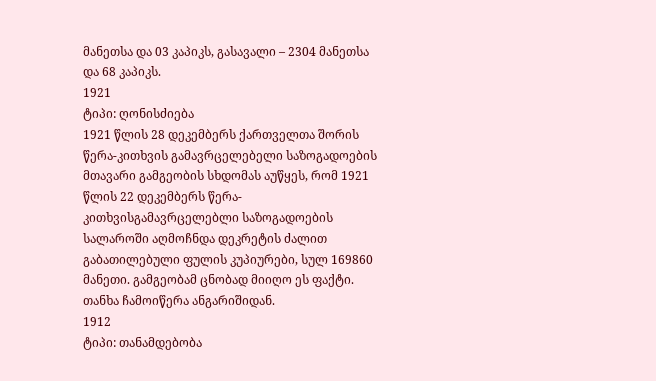მანეთსა და 03 კაპიკს, გასავალი – 2304 მანეთსა და 68 კაპიკს.
1921
ტიპი: ღონისძიება
1921 წლის 28 დეკემბერს ქართველთა შორის წერა-კითხვის გამავრცელებელი საზოგადოების მთავარი გამგეობის სხდომას აუწყეს, რომ 1921 წლის 22 დეკემბერს წერა-კითხვისგამავრცელებლი საზოგადოების სალაროში აღმოჩნდა დეკრეტის ძალით გაბათილებული ფულის კუპიურები, სულ 169860 მანეთი. გამგეობამ ცნობად მიიღო ეს ფაქტი. თანხა ჩამოიწერა ანგარიშიდან.
1912
ტიპი: თანამდებობა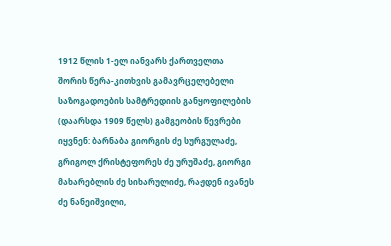1912 წლის 1-ელ იანვარს ქართველთა შორის წერა-კითხვის გამავრცელებელი საზოგადოების სამტრედიის განყოფილების (დაარსდა 1909 წელს) გამგეობის წევრები იყვნენ: ბარნაბა გიორგის ძე სურგულაძე, გრიგოლ ქრისტეფორეს ძე ურუშაძე, გიორგი მახარებლის ძე სიხარულიძე, რაჟდენ ივანეს ძე ნანეიშვილი,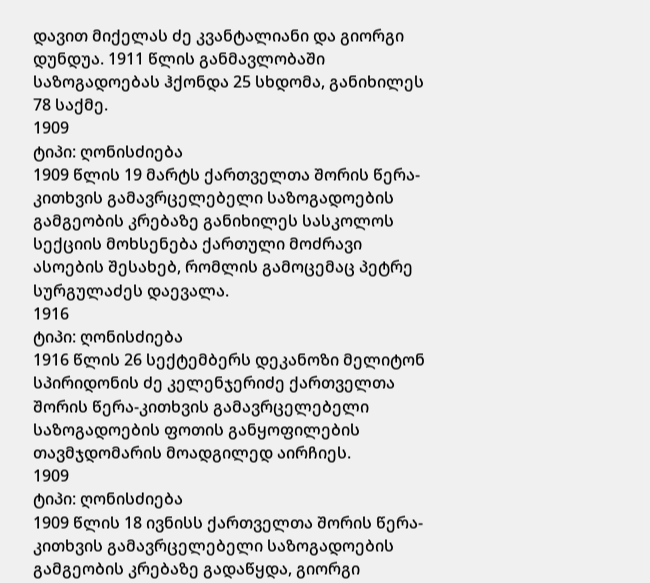დავით მიქელას ძე კვანტალიანი და გიორგი დუნდუა. 1911 წლის განმავლობაში საზოგადოებას ჰქონდა 25 სხდომა, განიხილეს 78 საქმე.
1909
ტიპი: ღონისძიება
1909 წლის 19 მარტს ქართველთა შორის წერა-კითხვის გამავრცელებელი საზოგადოების გამგეობის კრებაზე განიხილეს სასკოლოს სექციის მოხსენება ქართული მოძრავი ასოების შესახებ, რომლის გამოცემაც პეტრე სურგულაძეს დაევალა.
1916
ტიპი: ღონისძიება
1916 წლის 26 სექტემბერს დეკანოზი მელიტონ სპირიდონის ძე კელენჯერიძე ქართველთა შორის წერა-კითხვის გამავრცელებელი საზოგადოების ფოთის განყოფილების თავმჯდომარის მოადგილედ აირჩიეს.
1909
ტიპი: ღონისძიება
1909 წლის 18 ივნისს ქართველთა შორის წერა-კითხვის გამავრცელებელი საზოგადოების გამგეობის კრებაზე გადაწყდა, გიორგი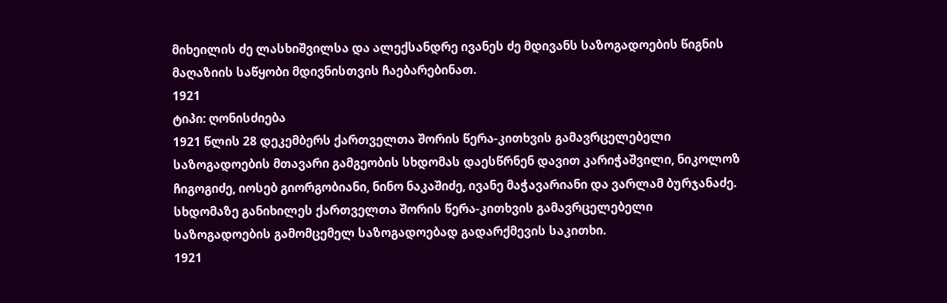მიხეილის ძე ლასხიშვილსა და ალექსანდრე ივანეს ძე მდივანს საზოგადოების წიგნის მაღაზიის საწყობი მდივნისთვის ჩაებარებინათ.
1921
ტიპი: ღონისძიება
1921 წლის 28 დეკემბერს ქართველთა შორის წერა-კითხვის გამავრცელებელი საზოგადოების მთავარი გამგეობის სხდომას დაესწრნენ დავით კარიჭაშვილი, ნიკოლოზ ჩიგოგიძე, იოსებ გიორგობიანი, ნინო ნაკაშიძე, ივანე მაჭავარიანი და ვარლამ ბურჯანაძე. სხდომაზე განიხილეს ქართველთა შორის წერა-კითხვის გამავრცელებელი საზოგადოების გამომცემელ საზოგადოებად გადარქმევის საკითხი.
1921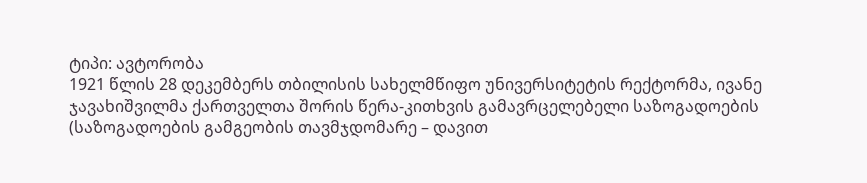ტიპი: ავტორობა
1921 წლის 28 დეკემბერს თბილისის სახელმწიფო უნივერსიტეტის რექტორმა, ივანე ჯავახიშვილმა ქართველთა შორის წერა-კითხვის გამავრცელებელი საზოგადოების (საზოგადოების გამგეობის თავმჯდომარე – დავით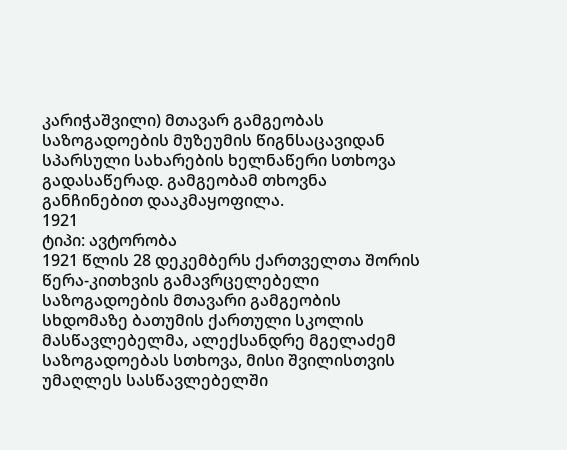კარიჭაშვილი) მთავარ გამგეობას საზოგადოების მუზეუმის წიგნსაცავიდან სპარსული სახარების ხელნაწერი სთხოვა გადასაწერად. გამგეობამ თხოვნა განჩინებით დააკმაყოფილა.
1921
ტიპი: ავტორობა
1921 წლის 28 დეკემბერს ქართველთა შორის წერა-კითხვის გამავრცელებელი საზოგადოების მთავარი გამგეობის სხდომაზე ბათუმის ქართული სკოლის მასწავლებელმა, ალექსანდრე მგელაძემ საზოგადოებას სთხოვა, მისი შვილისთვის უმაღლეს სასწავლებელში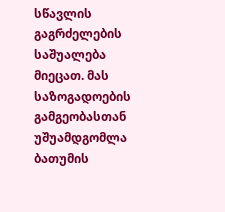სწავლის გაგრძელების საშუალება მიეცათ. მას საზოგადოების გამგეობასთან უშუამდგომლა ბათუმის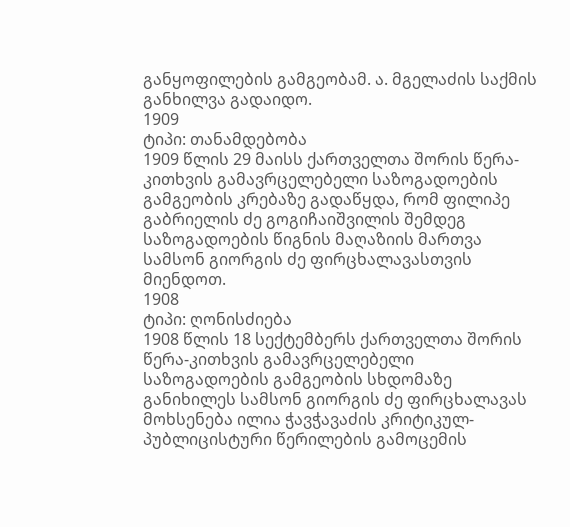განყოფილების გამგეობამ. ა. მგელაძის საქმის განხილვა გადაიდო.
1909
ტიპი: თანამდებობა
1909 წლის 29 მაისს ქართველთა შორის წერა-კითხვის გამავრცელებელი საზოგადოების გამგეობის კრებაზე გადაწყდა, რომ ფილიპე გაბრიელის ძე გოგიჩაიშვილის შემდეგ საზოგადოების წიგნის მაღაზიის მართვა სამსონ გიორგის ძე ფირცხალავასთვის მიენდოთ.
1908
ტიპი: ღონისძიება
1908 წლის 18 სექტემბერს ქართველთა შორის წერა-კითხვის გამავრცელებელი საზოგადოების გამგეობის სხდომაზე განიხილეს სამსონ გიორგის ძე ფირცხალავას მოხსენება ილია ჭავჭავაძის კრიტიკულ-პუბლიცისტური წერილების გამოცემის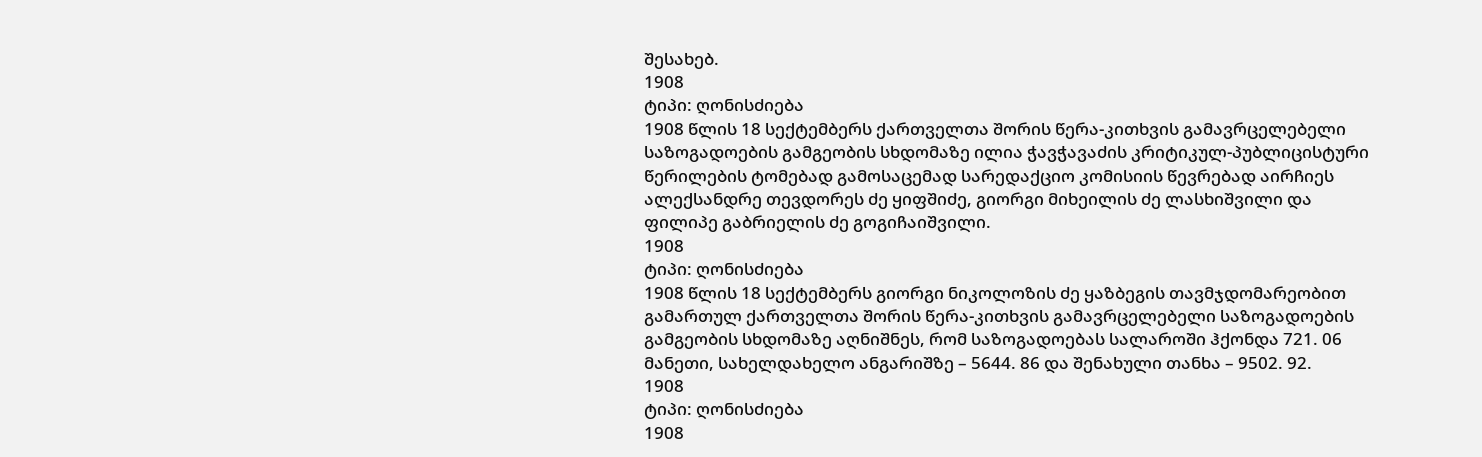შესახებ.
1908
ტიპი: ღონისძიება
1908 წლის 18 სექტემბერს ქართველთა შორის წერა-კითხვის გამავრცელებელი საზოგადოების გამგეობის სხდომაზე ილია ჭავჭავაძის კრიტიკულ-პუბლიცისტური წერილების ტომებად გამოსაცემად სარედაქციო კომისიის წევრებად აირჩიეს ალექსანდრე თევდორეს ძე ყიფშიძე, გიორგი მიხეილის ძე ლასხიშვილი და ფილიპე გაბრიელის ძე გოგიჩაიშვილი.
1908
ტიპი: ღონისძიება
1908 წლის 18 სექტემბერს გიორგი ნიკოლოზის ძე ყაზბეგის თავმჯდომარეობით გამართულ ქართველთა შორის წერა-კითხვის გამავრცელებელი საზოგადოების გამგეობის სხდომაზე აღნიშნეს, რომ საზოგადოებას სალაროში ჰქონდა 721. 06 მანეთი, სახელდახელო ანგარიშზე – 5644. 86 და შენახული თანხა – 9502. 92.
1908
ტიპი: ღონისძიება
1908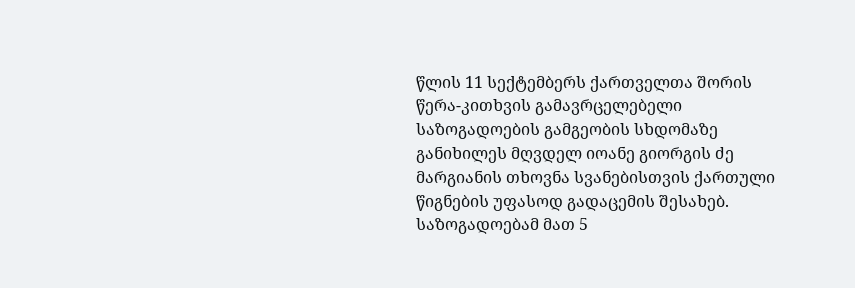წლის 11 სექტემბერს ქართველთა შორის წერა-კითხვის გამავრცელებელი საზოგადოების გამგეობის სხდომაზე განიხილეს მღვდელ იოანე გიორგის ძე მარგიანის თხოვნა სვანებისთვის ქართული წიგნების უფასოდ გადაცემის შესახებ. საზოგადოებამ მათ 5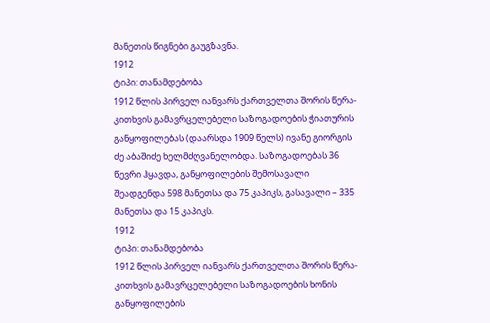მანეთის წიგნები გაუგზავნა.
1912
ტიპი: თანამდებობა
1912 წლის პირველ იანვარს ქართველთა შორის წერა-კითხვის გამავრცელებელი საზოგადოების ჭიათურის განყოფილებას (დაარსდა 1909 წელს) ივანე გიორგის ძე აბაშიძე ხელმძღვანელობდა. საზოგადოებას 36 წევრი ჰყავდა, განყოფილების შემოსავალი შეადგენდა 598 მანეთსა და 75 კაპიკს, გასავალი – 335 მანეთსა და 15 კაპიკს.
1912
ტიპი: თანამდებობა
1912 წლის პირველ იანვარს ქართველთა შორის წერა-კითხვის გამავრცელებელი საზოგადოების ხონის განყოფილების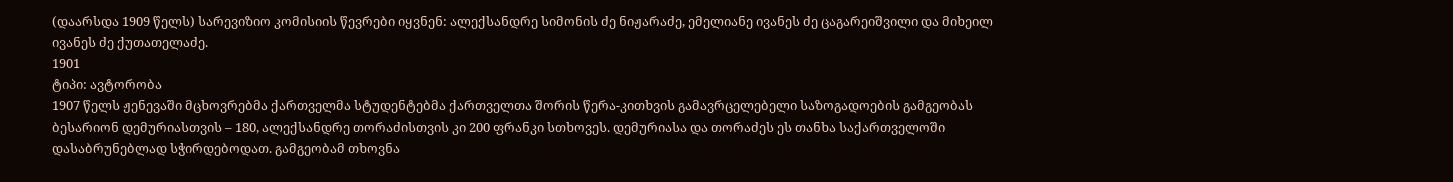(დაარსდა 1909 წელს) სარევიზიო კომისიის წევრები იყვნენ: ალექსანდრე სიმონის ძე ნიჟარაძე, ემელიანე ივანეს ძე ცაგარეიშვილი და მიხეილ ივანეს ძე ქუთათელაძე.
1901
ტიპი: ავტორობა
1907 წელს ჟენევაში მცხოვრებმა ქართველმა სტუდენტებმა ქართველთა შორის წერა-კითხვის გამავრცელებელი საზოგადოების გამგეობას ბესარიონ დემურიასთვის – 180, ალექსანდრე თორაძისთვის კი 200 ფრანკი სთხოვეს. დემურიასა და თორაძეს ეს თანხა საქართველოში დასაბრუნებლად სჭირდებოდათ. გამგეობამ თხოვნა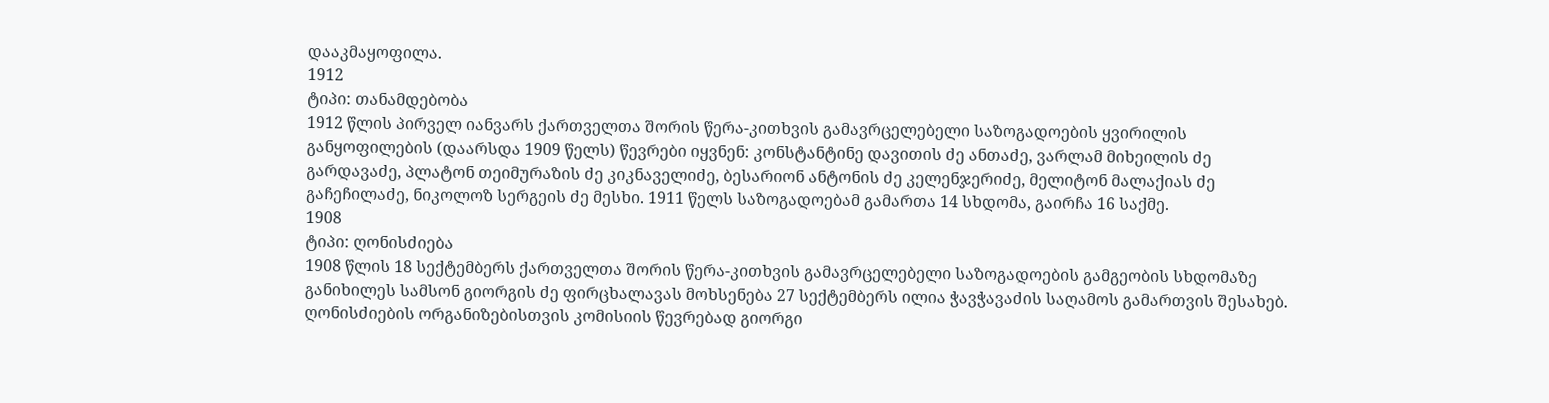დააკმაყოფილა.
1912
ტიპი: თანამდებობა
1912 წლის პირველ იანვარს ქართველთა შორის წერა-კითხვის გამავრცელებელი საზოგადოების ყვირილის განყოფილების (დაარსდა 1909 წელს) წევრები იყვნენ: კონსტანტინე დავითის ძე ანთაძე, ვარლამ მიხეილის ძე გარდავაძე, პლატონ თეიმურაზის ძე კიკნაველიძე, ბესარიონ ანტონის ძე კელენჯერიძე, მელიტონ მალაქიას ძე გაჩეჩილაძე, ნიკოლოზ სერგეის ძე მესხი. 1911 წელს საზოგადოებამ გამართა 14 სხდომა, გაირჩა 16 საქმე.
1908
ტიპი: ღონისძიება
1908 წლის 18 სექტემბერს ქართველთა შორის წერა-კითხვის გამავრცელებელი საზოგადოების გამგეობის სხდომაზე განიხილეს სამსონ გიორგის ძე ფირცხალავას მოხსენება 27 სექტემბერს ილია ჭავჭავაძის საღამოს გამართვის შესახებ. ღონისძიების ორგანიზებისთვის კომისიის წევრებად გიორგი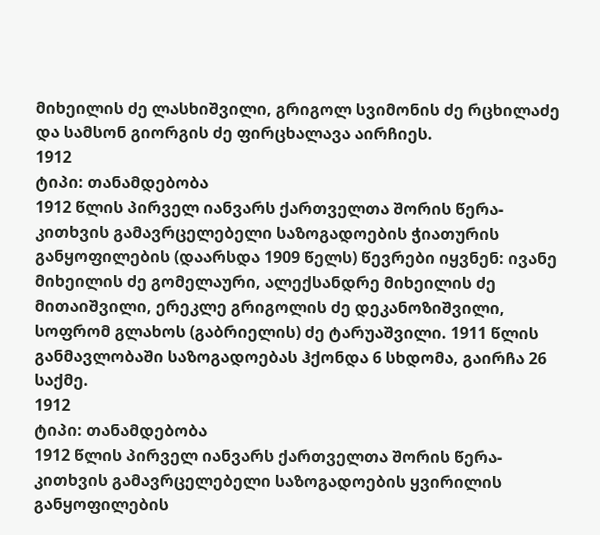მიხეილის ძე ლასხიშვილი, გრიგოლ სვიმონის ძე რცხილაძე და სამსონ გიორგის ძე ფირცხალავა აირჩიეს.
1912
ტიპი: თანამდებობა
1912 წლის პირველ იანვარს ქართველთა შორის წერა-კითხვის გამავრცელებელი საზოგადოების ჭიათურის განყოფილების (დაარსდა 1909 წელს) წევრები იყვნენ: ივანე მიხეილის ძე გომელაური, ალექსანდრე მიხეილის ძე მითაიშვილი, ერეკლე გრიგოლის ძე დეკანოზიშვილი, სოფრომ გლახოს (გაბრიელის) ძე ტარუაშვილი. 1911 წლის განმავლობაში საზოგადოებას ჰქონდა 6 სხდომა, გაირჩა 26 საქმე.
1912
ტიპი: თანამდებობა
1912 წლის პირველ იანვარს ქართველთა შორის წერა-კითხვის გამავრცელებელი საზოგადოების ყვირილის განყოფილების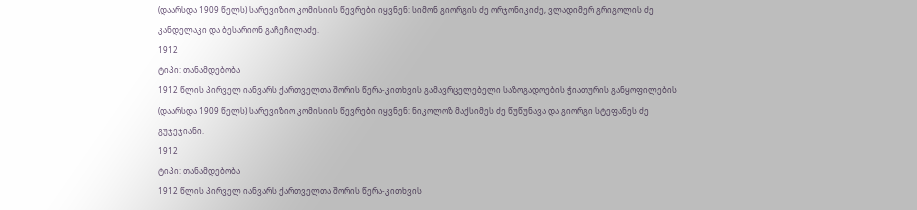(დაარსდა 1909 წელს) სარევიზიო კომისიის წევრები იყვნენ: სიმონ გიორგის ძე ორჯონიკიძე, ვლადიმერ გრიგოლის ძე კანდელაკი და ბესარიონ გაჩეჩილაძე.
1912
ტიპი: თანამდებობა
1912 წლის პირველ იანვარს ქართველთა შორის წერა-კითხვის გამავრცელებელი საზოგადოების ჭიათურის განყოფილების (დაარსდა 1909 წელს) სარევიზიო კომისიის წევრები იყვნენ: ნიკოლოზ მაქსიმეს ძე წუწუნავა და გიორგი სტეფანეს ძე გუჯეჯიანი.
1912
ტიპი: თანამდებობა
1912 წლის პირველ იანვარს ქართველთა შორის წერა-კითხვის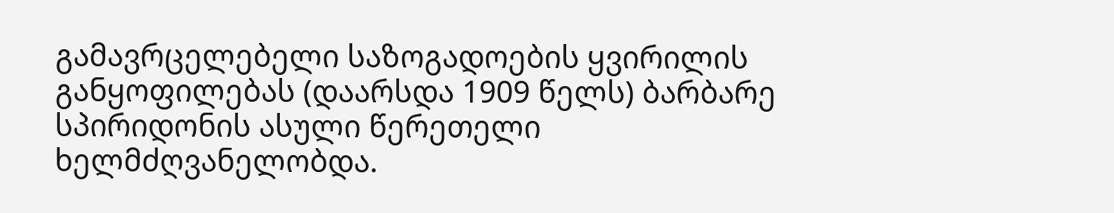გამავრცელებელი საზოგადოების ყვირილის განყოფილებას (დაარსდა 1909 წელს) ბარბარე სპირიდონის ასული წერეთელი ხელმძღვანელობდა.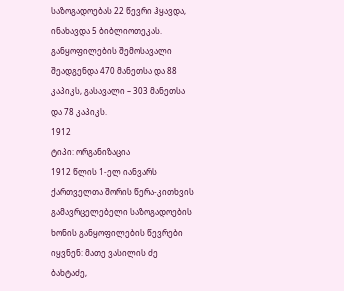საზოგადოებას 22 წევრი ჰყავდა, ინახავდა 5 ბიბლიოთეკას. განყოფილების შემოსავალი შეადგენდა 470 მანეთსა და 88 კაპიკს, გასავალი – 303 მანეთსა და 78 კაპიკს.
1912
ტიპი: ორგანიზაცია
1912 წლის 1-ელ იანვარს ქართველთა შორის წერა-კითხვის გამავრცელებელი საზოგადოების ხონის განყოფილების წევრები იყვნენ: მათე ვასილის ძე ბახტაძე,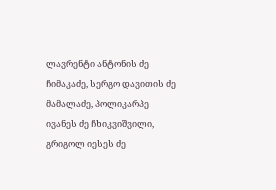ლავრენტი ანტონის ძე ჩიმაკაძე, სერგო დავითის ძე მამალაძე, პოლიკარპე ივანეს ძე ჩხიკვიშვილი, გრიგოლ იესეს ძე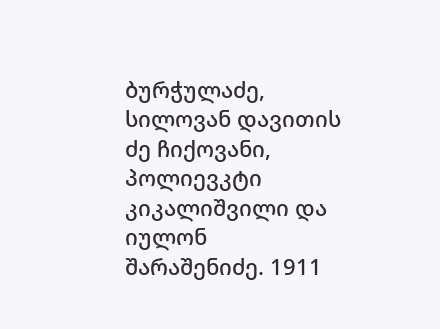ბურჭულაძე, სილოვან დავითის ძე ჩიქოვანი, პოლიევკტი კიკალიშვილი და იულონ შარაშენიძე. 1911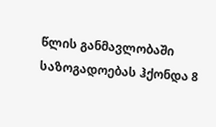წლის განმავლობაში საზოგადოებას ჰქონდა 8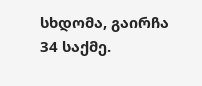სხდომა, გაირჩა 34 საქმე.